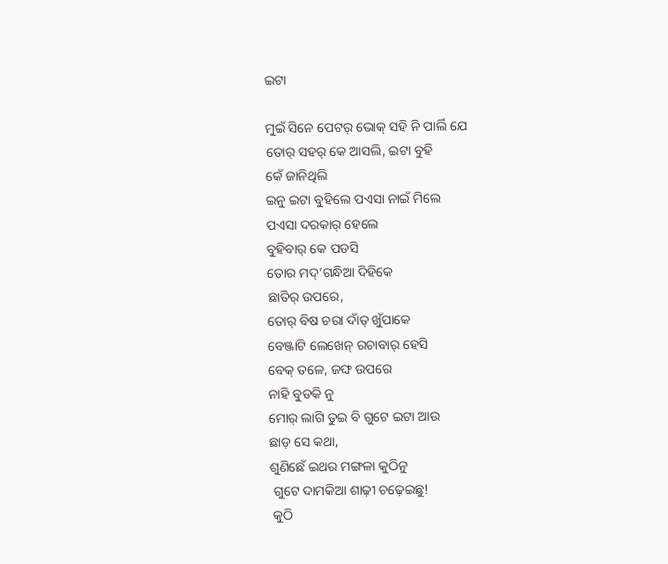ଇଟା

ମୁଇଁ ସିନେ ପେଟର୍ ଭୋକ୍ ସହି ନି ପାର୍ଲି ଯେ
ତୋର୍ ସହର୍ କେ ଆସଲି, ଇଟା ବୁହି
କେଁ ଜାନିଥିଲି
ଇନୁ ଇଟା ବୁହିଲେ ପଏସା ନାଇଁ ମିଲେ
ପଏସା ଦରକାର୍ ହେଲେ
ବୁହିବାର୍ କେ ପଡସି
ତୋର ମଦ୍’ଗନ୍ଧିଆ ଦିହିକେ
ଛାତିର୍ ଉପରେ,
ତୋର୍ ବିଷ ଚରା ଦାଁତ୍ ଖୁଁପାକେ
ବେଞ୍ଜାଟି ଲେଖେନ୍ ରଚାବାର୍ ହେସି
ବେକ୍ ତଳେ, ଜଙ୍ଘ ଉପରେ
ନାହି ବୁଡକି ନୁ
ମୋର୍ ଲାଗି ତୁଇ ବି ଗୁଟେ ଇଟା ଆଉ
ଛାଡ଼ ସେ କଥା,
ଶୁଣିଛେଁ ଇଥର ମଙ୍ଗଳା କୁଠିନୁ
 ଗୁଟେ ଦାମକିଆ ଶାଢ଼ୀ ଚଢ଼େଇଛୁ!
 କୁଠି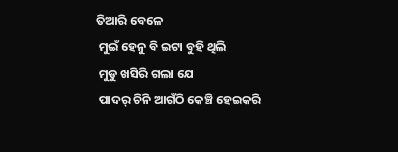ତିଆରି ବେଳେ
 ମୁଇଁ ହେନୁ ବି ଇଟା ବୁହି ଥିଲି
 ମୁଡୁ ଖସିରି ଗଲା ଯେ
 ପାଦର୍ ଚିନି ଆଗଁଠି କେଞ୍ଚି ହେଇକରି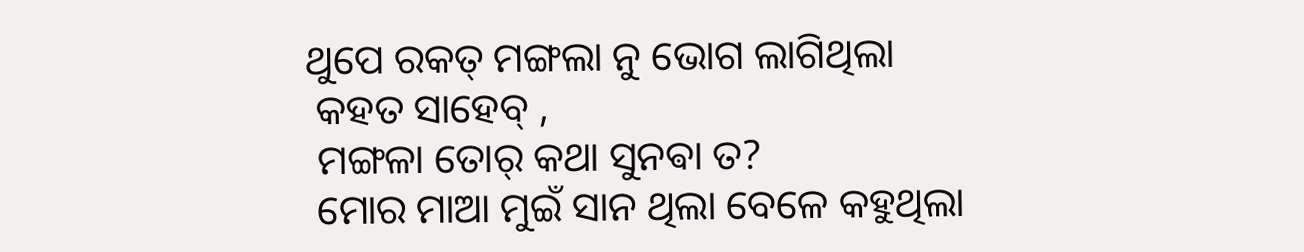ଥୁପେ ରକତ୍ ମଙ୍ଗଲା ନୁ ଭୋଗ ଲାଗିଥିଲା
 କହତ ସାହେବ୍ ,
 ମଙ୍ଗଳା ତୋର୍ କଥା ସୁନଵା ତ?
 ମୋର ମାଆ ମୁଇଁ ସାନ ଥିଲା ବେଳେ କହୁଥିଲା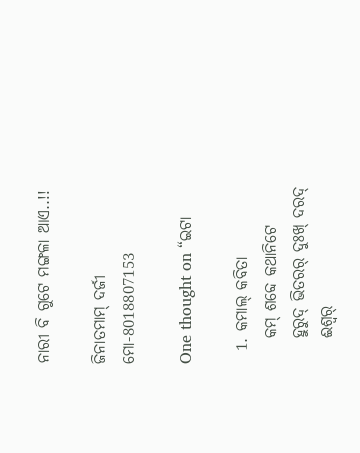ନାରୀ ବି ଗୁଟେ ମଙ୍ଗଳା ଆଏ..!!

ଜିନାତମାମ୍ ଦର୍ଜୀ
ମୋ-8018807153

One thought on “ଇଟା

  1. କମାଲ୍‌ କବିତା
    କମ୍‌ ଶବ୍ଦେ କଥାନିଟେ
    ହୁରୁଦ୍‌ ଭିତରର୍‌ ଦୁଃଖ୍‌ ଦରଦ୍‌
    ଈଶ୍ବର୍‌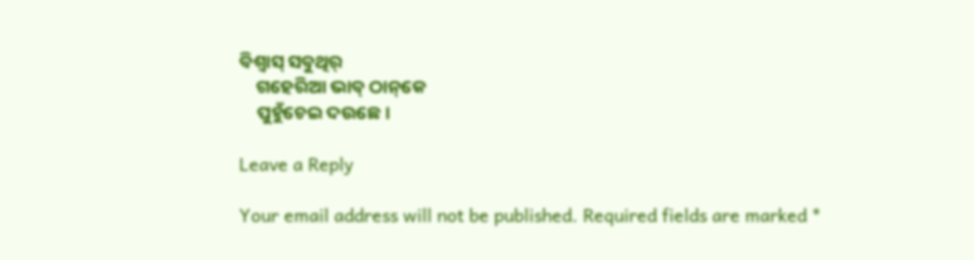ବିଶ୍ବାସ୍‌ ସବୁଥିର୍‌
    ଗହେରିଆ ଭାବ୍‌ ଠାନ୍‌କେ
    ପୁହୁଁଚେଇ ଦଉଛେ।

Leave a Reply

Your email address will not be published. Required fields are marked *